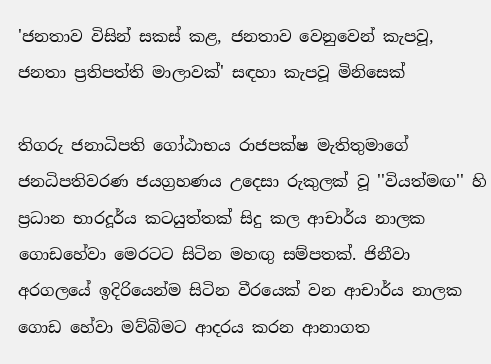'ජනතාව විසින් සකස් කළ, ජනතාව වෙනුවෙන් කැපවූ, ජනතා ප්‍රතිපත්ති මාලාවක්' සඳහා කැපවූ මිනිසෙක්

තිගරු ජනාධිපති ගෝඨාභය රාජපක්ෂ මැතිතුමාගේ ජනධිපතිවරණ ජයග්‍රහණය උදෙසා රුකුලක් වූ ''වියත්මඟ'' හි ප්‍රධාන භාරදූර්ය කටයුත්තක් සිදු කල ආචාර්ය නාලක ගොඩහේවා මෙරටට සිටින මහඟු සම්පතක්. ජිනීවා අරගලයේ ඉදිරියෙන්ම සිටින වීරයෙක් වන ආචාර්ය නාලක ගොඩ හේවා මව්බිමට ආදරය කරන ආනාගත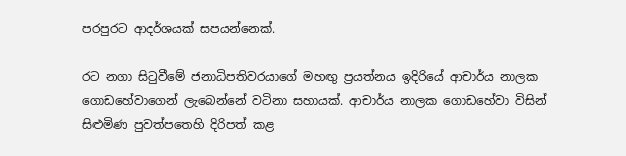පරපුරට ආදර්ශයක් සපයන්නෙක්.

රට නගා සි‍ටුවීමේ ජනාධිපතිවරයාගේ මහඟු ප්‍රයත්නය ඉදිරියේ ආචාර්ය නාලක ගොඩහේවාගෙන් ලැබෙන්නේ වටිනා සහායක්. ආචාර්ය නාලක ගොඩහේවා විසින් සිළුමිණ පුවත්පතෙහි දිරිපත් කළ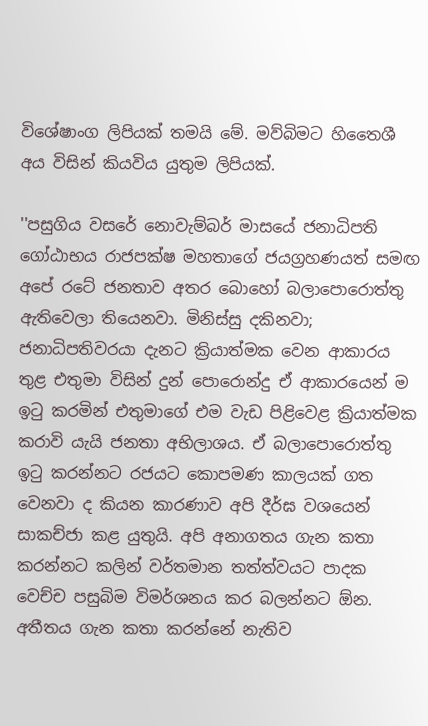විශේෂාංග ලිපියක් තමයි මේ. මව්බිමට හිතෛශී අය විසින් කියවිය යුතුම ලිපියක්.

''පසුගිය වසරේ නොවැම්බර් මාස‍යේ ජනාධිපති ගෝඨාභය රාජපක්ෂ මහතාගේ ජයග්‍රහණයත් සමඟ අපේ රටේ ජනතාව අතර බොහෝ බලාපොරොත්තු ඇතිවෙලා තියෙනවා. මිනිස්සු දකිනවා; ජනාධිපතිවරයා දැනට ක්‍රියාත්මක වෙන ආකාරය තුළ එතුමා විසින් දුන් පොරොන්දු ඒ ආකාරයෙන් ම ඉටු කරමින් එතුමා‍ගේ එම වැඩ පිළිවෙළ ක්‍රියාත්මක කරාවි යැයි ජනතා අභිලාශය. ඒ බලාපොරොත්තු ඉටු කරන්නට රජයට කොපමණ කාලයක් ගත වෙනවා ද කියන කාරණාව අපි දීර්ඝ වශයෙන් සාකච්ජා කළ යුතුයි. අපි අනාගතය ගැන කතා කරන්නට කලින් වර්තමාන තත්ත්වයට පාදක වෙච්ච පසුබිම විමර්ශනය කර බලන්නට ඕන. අතීතය ගැන කතා කරන්නේ නැතිව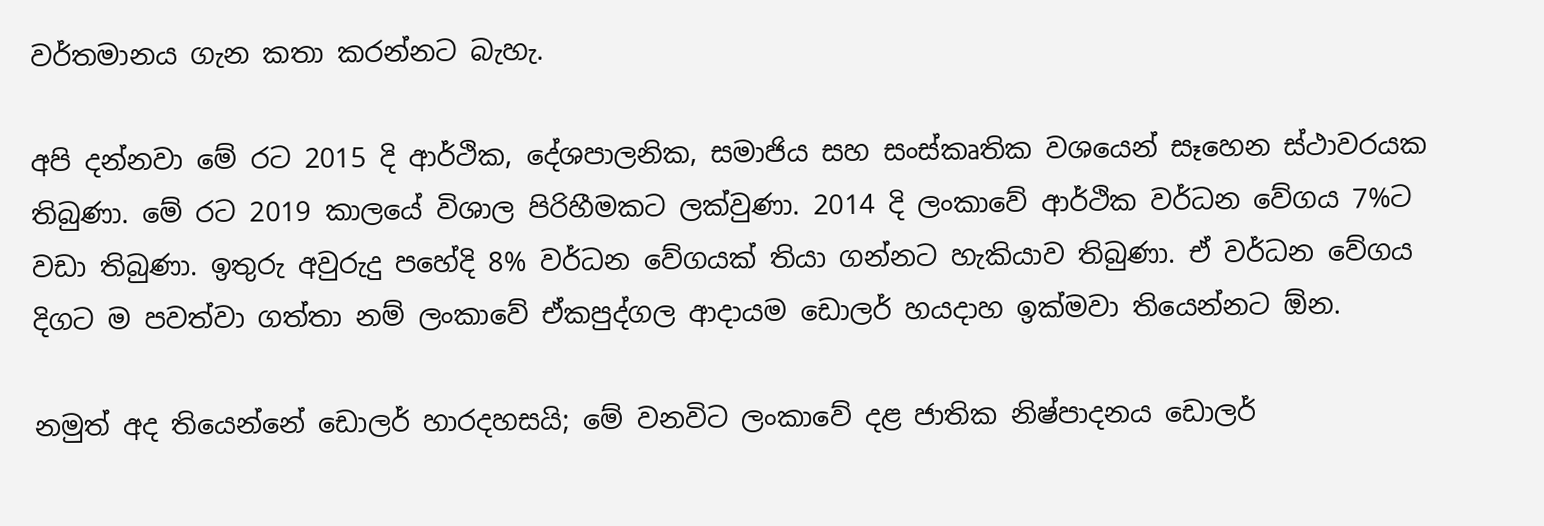වර්තමානය ගැන කතා කරන්නට බැහැ.

අපි දන්නවා මේ රට 2015 දි ආර්ථික, දේශපාලනික, සමාජිය සහ සංස්කෘතික වශයෙන් සෑහෙන ස්ථාවරයක තිබුණා. මේ රට 2019 කාලයේ විශාල පිරිහීමකට ලක්වුණා. 2014 දි ලංකාවේ ආර්ථික වර්ධන වේගය 7%ට වඩා තිබුණා. ඉතුරු අවුරුදු පහේදි 8% වර්ධන වේගයක් තියා ගන්නට හැකියාව තිබුණා. ඒ වර්ධන වේගය දිගට ම පවත්වා ගත්තා නම් ලංකාවේ ඒකපුද්ගල ආදායම ඩොලර් හයදාහ ඉක්මවා තියෙන්නට ඕන.

නමුත් අද තියෙන්නේ ඩොලර් හාරදහසයි; මේ වනවිට ලංකාවේ දළ ජාතික නිෂ්පාදනය ඩොලර්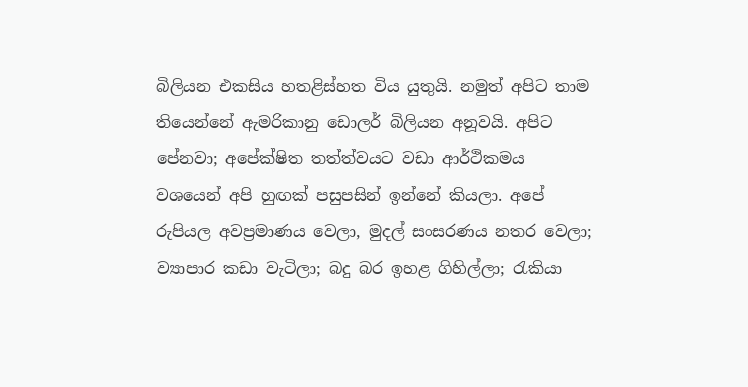බිලියන එකසිය හතළිස්හත විය යුතුයි. නමුත් අපිට තාම තියෙන්නේ ඇමරිකානු ඩොලර් බිලියන අනූවයි. අපිට පේනවා; අපේක්ෂිත තත්ත්වයට වඩා ආර්ථිකමය වශයෙන් අපි හුඟක් පසුපසින් ඉන්නේ කියලා. අපේ රුපියල අවප්‍රමාණය වෙලා, මුදල් සංසරණය නතර වෙලා; ව්‍යාපාර කඩා වැටිලා; බදු බර ඉහළ ගිහිල්ලා; රැකියා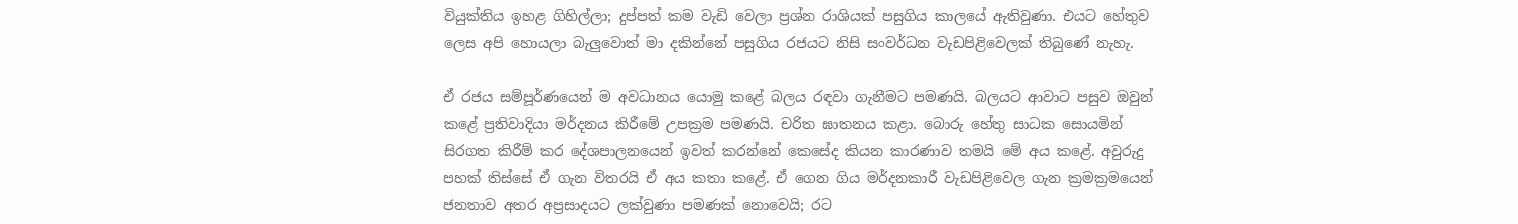වියුක්තිය ඉහළ ගිහිල්ලා; දුප්පත් කම වැඩි වෙලා ප්‍රශ්න රාශියක් පසුගිය කාලයේ ඇති‍වුණා. එයට හේතුව ලෙස අපි හොයලා බැලුවොත් මා දකින්නේ පසුගිය රජයට නිසි සංවර්ධන වැඩපිළිවෙලක් තිබුණේ නැහැ.

ඒ රජය සම්පූර්ණයෙන් ම අවධානය යොමු කළේ බලය රඳවා ගැනීමට පමණයි. බලයට ආවාට පසුව ඔවුන් කළේ ප්‍රතිවාදියා මර්දනය කිරීමේ උපක්‍රම පමණයි. චරිත ඝාතනය කළා. බොරු හේතු සාධක සොයමින් සිරගත කිරීම් කර දේශපාලනයෙන් ඉවත් කරන්නේ කෙසේද කියන කාරණාව තමයි මේ අය කළේ. අවුරුදු පහක් තිස්සේ ඒ ගැන විතරයි ඒ අය කතා කළේ. ඒ ගෙන ගිය මර්දනකාරී වැඩපිළිවෙල ගැන ක්‍රමක්‍රමයෙන් ජනතාව අතර අප්‍රසාදයට ලක්වුණා පමණක් ‍නොවෙයි; රට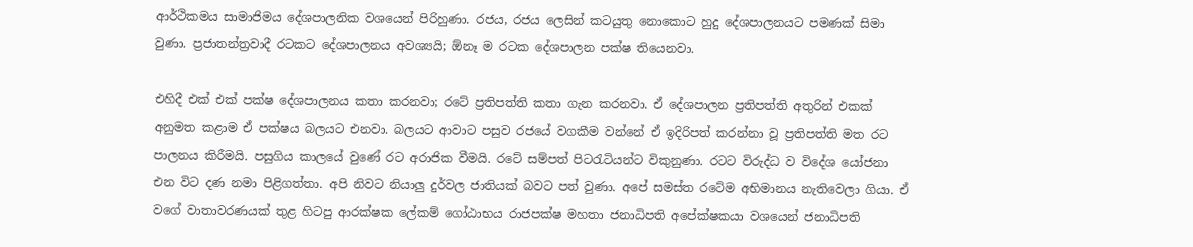ආර්ථිකමය සාමාජිමය දේශපාලනික වශයෙන් පිරි‍හුණා. රජය, රජය ලෙසින් කටයුතු නොකොට හුදු දේශපාලනයට පමණක් සිමා වුණා. ප්‍රජාතන්ත්‍රවාදී රටකට දේශපාලනය අවශ්‍යයි; ඕනෑ ම රටක දේශපාලන පක්ෂ තියෙනවා.

එහිදී එක් එක් පක්ෂ දේශපාලනය කතා කරනවා; රටේ ප්‍රතිපත්ති කතා ගැන කරනවා. ඒ දේශපාලන ප්‍රතිපත්ති අතුරින් එකක් අනුමත කළාම ඒ පක්ෂය බලයට එනවා. බලයට ආවාට පසුව රජයේ වගකීම වන්නේ ඒ ඉදිරිපත් කරන්නා වූ ප්‍රතිපත්ති මත රට පාලනය කිරීමයි. පසුගිය කාලයේ වුණේ රට අරාජික වීමයි. රටේ සම්පත් පිටරැටියන්ට විකුනුණා. රටට විරුද්ධ ව ‍විදේශ යෝජනා එන විට දණ නමා පිළිගත්තා. අපි නිවට නියාලු දුර්වල ජාතියක් බවට පත් වුණා. අපේ සමස්ත රටේම අභිමානය නැතිවෙලා ගියා‍. ඒ වගේ වාතාවරණයක් තුළ හිටපු ආරක්ෂක ලේකම් ගෝඨාභය රාජපක්ෂ මහතා ජනාධිපති අපේක්ෂකයා වශයෙන් ජනාධිපති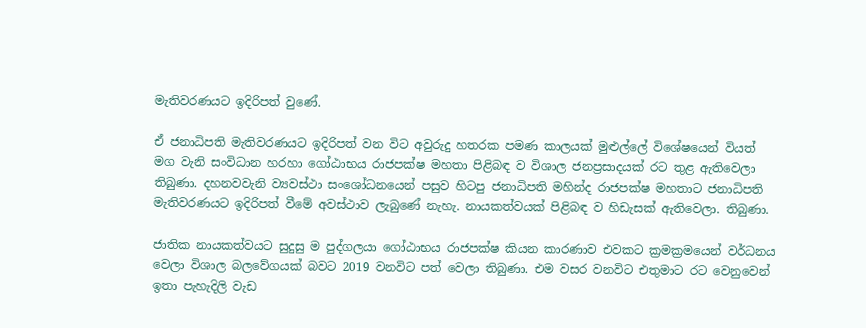මැතිවරණයට ඉදිරිපත් වුණේ.

ඒ ජනාධිපති මැතිවරණයට ඉදිරිපත් වන විට අවුරුදු හතරක පමණ කාලයක් මුළුල්ලේ විශේ‍ෂයෙන් වියත් මග වැනි සංවිධාන හරහා ගෝඨා‍භය රාජපක්ෂ මහතා පිළිබඳ ව විශාල ජනප්‍රසාදයක් රට තුළ ඇතිවෙලා තිබුණා. දහනවවැනි ව්‍යවස්ථා සංශෝධ‍නයෙන් පසුව හිටපු ජනාධිපති මහින්ද රාජපක්ෂ මහතාට ජනාධිපති මැතිවරණයට ඉදිරිපත් වීමේ අවස්ථාව ලැබුණේ නැහැ. නායකත්වයක් පිළිබඳ ව හිඩැසක් ඇතිවෙලා. තිබුණා.

ජාතික නායකත්වයට සුදුසු ම පුද්ගලයා ගෝඨාභය රාජපක්ෂ කියන කාරණාව එවකට ක්‍රමක්‍රමයෙන් වර්ධනය වෙලා විශාල බලවේගයක් බවට 2019 වනවිට පත් වෙලා තිබුණා. එම වසර වනවිට එතුමාට රට වෙනුවෙන් ඉතා පැහැදිලි වැඩ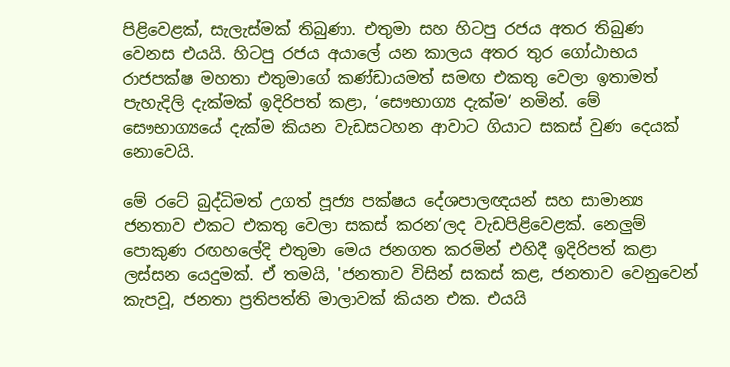පිළිවෙළක්, සැලැස්මක් තිබුණා. එතුමා සහ හිටපු රජය අතර තිබුණ වෙනස එයයි. හිටපු රජය අයාලේ යන කාලය අතර තුර ‍ගෝඨාභය රාජපක්ෂ මහතා එතුමාගේ කණ්ඩායමත් සමඟ එකතු වෙලා ඉතාමත් පැහැදිලි දැක්මක් ඉදිරිපත් කළා, ‘සෞභාග්‍ය දැක්ම‘ නමින්. මේ සෞභාග්‍යයේ දැක්ම කියන වැඩසටහන ආවාට ගියාට සකස් වුණ දෙයක් නොවෙයි.

මේ රටේ බුද්ධිමත් උගත් පූජ්‍ය පක්ෂය දේශපාලඥයන් සහ සාමාන්‍ය ජනතාව එකට එකතු වෙලා සකස් කරන‘ලද වැඩපිළිවෙළක්. නෙලුම් පොකුණ රඟහලේදි එතුමා මෙය ජනගත කරමින් එහිදී ඉදිරිපත් කළා ලස්සන යෙදුමක්. ඒ තමයි, 'ජනතාව විසින් සකස් කළ, ජනතාව වෙනුවෙන් කැපවූ, ජනතා ප්‍රතිපත්ති මාලාවක් කියන එක. එයයි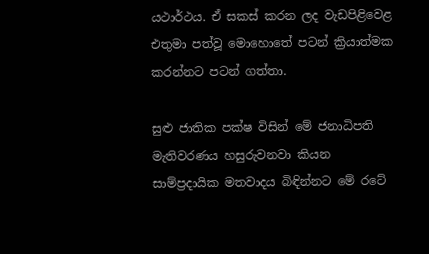යථාර්ථය. ඒ සකස් කරන ලද වැඩපිළිවෙළ එතුමා පත්වූ මොහොතේ පටන් ක්‍රියාත්මක කරන්නට පටන් ගත්තා.

සුළු ජාතික පක්ෂ විසින් මේ ජනාධිපති මැතිවරණය හසුරුවනවා කියන සාම්ප්‍රදායික මතවාදය බිඳින්න‍ට මේ රටේ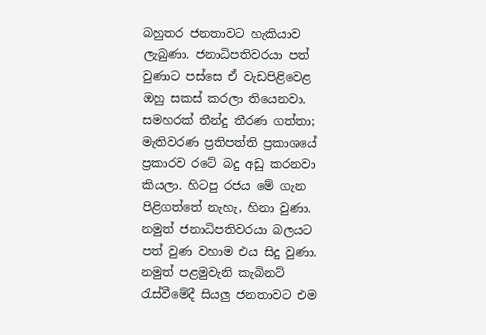බහුතර ජනතාවට හැකියාව ලැබුණා. ජනාධිපතිවරයා පත් වුණාට පස්සෙ ඒ වැඩපිළිවෙළ ඔහු සකස් කරලා තියෙනවා. සමහරක් තීන්දු තීරණ ගත්තා; මැතිවරණ ප්‍රතිපත්ති ප්‍රකාශයේ ප්‍රකාරව රටේ බදු අඩු කරනවා කියලා. හිටපු රජය මේ ගැන පිළිගත්තේ නැහැ, හිනා වුණා. නමුත් ජනාධිපතිවරයා බලයට පත් වුණ වහාම එය සිදු වුණා. නමුත් පළමුවැනි කැබිනට් රැස්වීමේදී සියලු ජනතාවට එම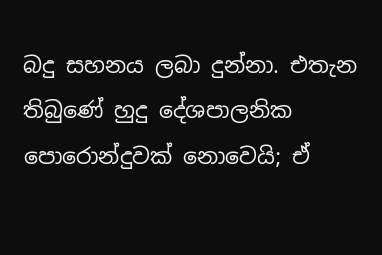බදු සහනය ලබා දුන්නා. එතැන තිබුණේ හුදු දේශපාලනික පොරොන්දුවක් නොවෙයි; ඒ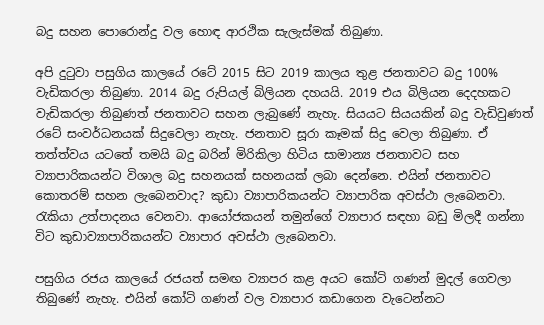බදු සහන පොරොන්දු වල හොඳ ආරථික සැලැස්මක් තිබුණා.

අපි දුටුවා පසුගිය කාලයේ රටේ 2015 සිට 2019 කාලය තුළ ජනතාවට බදු 100% වැඩිකරලා තිබුණා. 2014 බදු රුපියල් බිලියන දහයයි. 2019 එය බිලියන දෙදහකට වැඩිකරලා තිබුණත් ජනතාවට සහන ලැබුණේ නැහැ. සියයට සියයකින් බදු වැඩිවුණත් රටේ සංවර්ධනයක් සිදුවෙලා නැහැ. ජනතාව සූරා කෑමක් සිදු වෙලා තිබුණා. ඒ තත්ත්වය ‍යටතේ තමයි බදු බරින් මිරිකිලා හිටිය සාමාන්‍ය ජනතාවට සහ ව්‍යාපාරිකයන්ට විශාල බදු සහනයක් සහනයක් ලබා දෙන්නෙ. එයින් ජනතාවට කොතරම් සහන ලැබෙනවාද? කුඩා ව්‍යාපාරිකයන්ට ව්‍යාපාරික අවස්ථා ලැබෙනවා. රැකියා උත්පාදනය වෙනවා. ආයෝජකයන් තමුන්ගේ ව්‍යාපාර සඳහා බඩු මිලදී ගන්නා විට කුඩාව්‍යාපාරිකයන්ට ව්‍යාපාර අවස්ථා ලැබෙනවා.

පසුගිය රජය කාලයේ රජයත් සමඟ ව්‍යාපර කළ අයට කෝටි ගණන් මුදල් ගෙවලා තිබුණේ නැහැ. එයින් කෝටි ගණන් වල ව්‍යාපාර කඩාගෙන වැටෙන්නට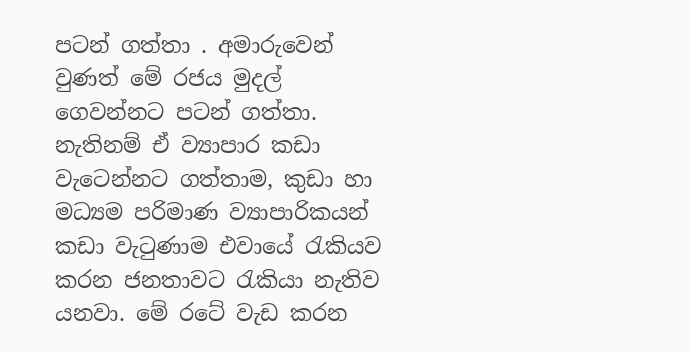පටන් ගත්තා . අමාරුවෙන් වුණත් මේ රජය මුදල් ගෙවන්නට පටන් ගත්තා. නැතිනම් ඒ ව්‍යාපාර කඩා වැටෙන්නට ගත්තාම, කුඩා හා මධ්‍යම පරිමාණ ව්‍යාපාරිකයන් කඩා වැටුණාම එවායේ රැකියව කරන ජනතාවට රැකියා නැතිව යනවා. මේ රටේ වැඩ කරන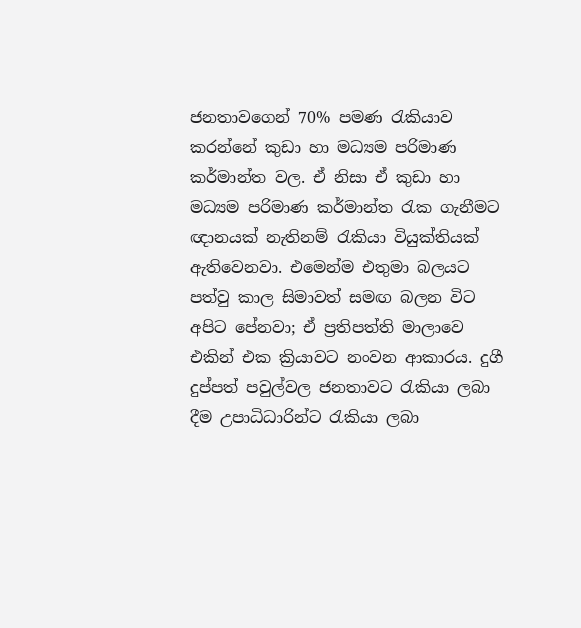ජනතාවගෙන් 70% පමණ රැකියාව කරන්නේ කුඩා හා මධ්‍යම පරිමාණ කර්මාන්ත වල. ඒ නිසා ඒ කුඩා හා මධ්‍යම පරිමාණ කර්මාන්ත රැක ගැනීමට ඥානයක් නැතිනම් රැකියා වියුක්තියක් ඇතිවෙනවා. එමෙන්ම එතුමා බලයට පත්වු කාල සිමාවත් සමඟ බලන විට අපිට පේනවා; ඒ ප්‍රතිපත්ති මාලාවෙ එකින් එක ක්‍රියාවට නංවන ආකාරය. දුගී දුප්පත් පවුල්වල ජනතාවට රැකියා ලබා දීම උපාධිධාරින්ට රැකියා ලබා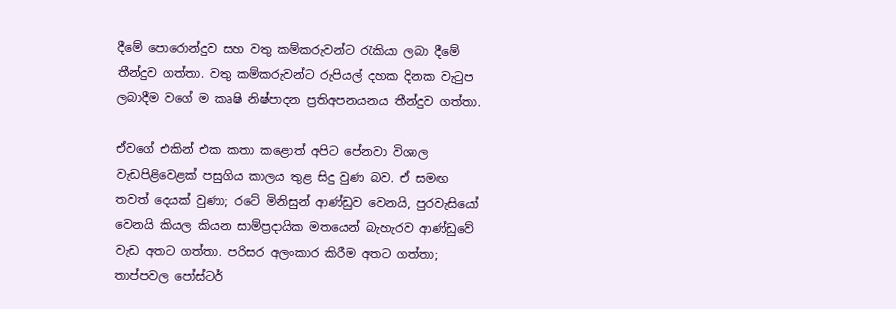දීමේ පොරොන්දුව සහ වතු කම්කරුවන්ට රැකියා ලබා දීමේ තීන්දුව ගත්තා. වතු කම්කරුවන්ට රුපියල් දහක දිනක වැටුප ලබාදීම වගේ ම කෘෂි නිෂ්පාදන ප්‍රතිඅපනයනය තීන්දුව ගත්තා.

ඒවගේ එකින් එක කතා කළොත් අපිට පේනවා විශාල වැඩපිළිවෙළක් පසුගිය කාලය තුළ සිදු වුණ බව. ඒ සමඟ තවත් දෙයක් වුණා; රටේ මිනිසුන් ආණ්ඩුව වෙනයි, පුරවැසියෝ වෙනයි කියල කියන සාම්ප්‍රදායික මතයෙන් බැහැරව ආණ්ඩුවේ වැඩ අතට ගත්තා. පරිසර අලංකාර කිරීම අතට ගත්තා; තාප්පවල පෝස්ටර්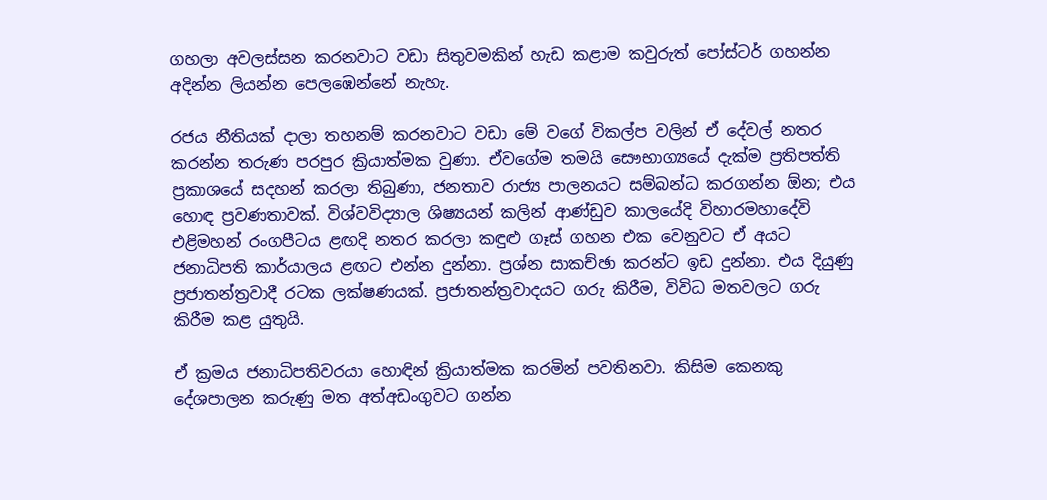ගහලා අවලස්සන කරනවාට වඩා සිතුවමකින් හැඩ කළාම කවුරුත් පෝස්ටර් ගහන්න අදින්න ලියන්න පෙලඹෙන්නේ නැහැ.

රජය නීතියක් දාලා තහනම් කරනවාට වඩා මේ වගේ විකල්ප වලින් ඒ දේවල් නතර කරන්න තරුණ පරපුර ක්‍රියාත්මක වුණා. ඒවගේම තමයි සෞභාග්‍යයේ දැක්ම ප්‍රතිපත්ති ප්‍රකාශයේ සදහන් කරලා තිබුණා, ජනතාව රාජ්‍ය පාලනයට සම්බන්ධ කරගන්න ඕන; එය හොඳ ප්‍රවණතාවක්. විශ්වවිද්‍යාල ශිෂ්‍යයන් කලින් ආණ්ඩුව කාලයේදි විහාරමහාදේවි එළිමහන් රංගපීටය ළඟදි නතර කරලා කඳුළු ගෑස් ගහන එක වෙනුවට ඒ අයට ජනාධිපති කාර්යාලය ළඟට එන්න දුන්නා. ප්‍රශ්න සාකච්ඡා කරන්ට ඉඩ දුන්නා. එය දියුණු ප්‍රජාතන්ත්‍රවාදී රටක ලක්ෂණයක්. ප්‍රජාතන්ත්‍රවාදයට ගරු කිරීම, විවිධ මතවලට ගරු කිරීම කළ යුතුයි.

ඒ ක්‍රමය ජනාධිපතිවරයා හොඳින් ක්‍රියාත්මක කරමින් පවතිනවා. කිසිම කෙනකු දේශපාලන කරුණු මත අත්අඩංගුවට ගන්න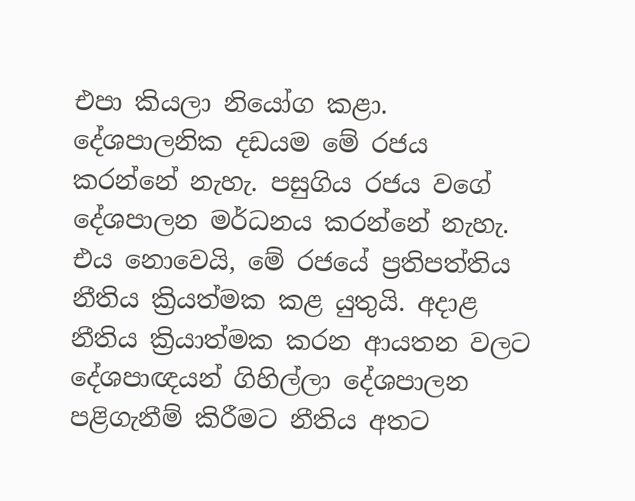එපා කියලා නියෝග කළා. දේශපාලනික දඩයම මේ රජය කරන්නේ නැහැ. පසුගිය රජය වගේ දේශපාලන මර්ධනය කරන්නේ නැහැ. එය නොවෙයි, මේ රජයේ ප්‍රතිපත්තිය නීතිය ක්‍රියත්මක කළ යුතුයි. අදාළ නීතිය ක්‍රියාත්මක කරන ආයතන වලට දේශපාඥයන් ගිහිල්ලා ‍දේශපාලන පළිගැනීම් කිරීමට නීතිය අතට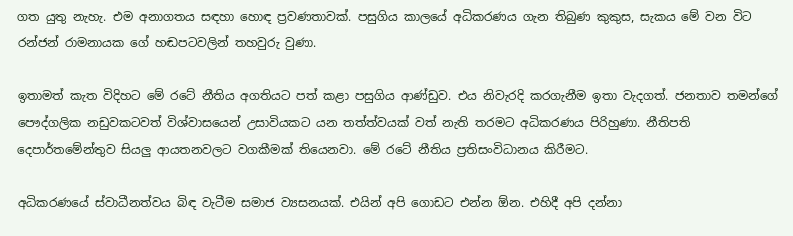ගත යුතු නැහැ. එම අනාගතය සඳහා හොඳ ප්‍රවණතාවක්. පසුගිය කාලයේ අධිකරණය ගැන තිබුණ කුකුස, සැකය මේ වන විට රන්ජන් රාමනායක ගේ හඬපටවලින් තහවුරු වුණා.

ඉතාමත් කැත විදිහට මේ රටේ නීතිය අගතියට පත් කළා පසුගිය ආණ්ඩුව. එය නිවැරදි කරගැනීම ඉතා වැදගත්. ජනතාව ‍තමන්ගේ පෞද්ගලික නඩුවකටවත් විශ්වාසයෙන් උසාවියකට යන තත්ත්වයක් වත් නැති තරමට අධිකරණය පිරිහුණා. නීතිපති දෙපාර්තමේන්තුව සියලු ආයතනවලට වගකීමක් තියෙනවා. මේ රටේ නීතිය ප්‍රතිසංවිධානය කිරීමට.

අධිකරණයේ ස්වාධීනත්වය බිඳ වැටීම සමාජ ව්‍යසනයක්. එයින් අපි ගොඩට එන්න ඕන. එහිදී අපි දන්නා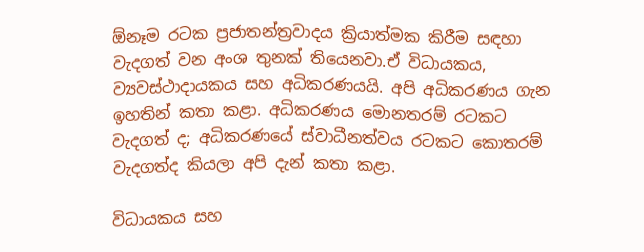ඕනෑම රටක ප්‍රජාතන්ත්‍රවාදය ක්‍රියාත්මක කිරීම සඳහා වැදගත් වන අංශ තුනක් තියෙනවා.ඒ විධායකය, ව්‍යවස්ථාදායකය සහ අධිකරණයයි. අපි අධිකරණය ගැන ඉහතින් කතා කළා. අධිකරණය මොනතරම් රටකට වැදගත් ද; අධිකරණයේ ස්වාධීනත්වය රටකට කොතරම් වැදගත්ද කියලා අපි දැන් කතා කළා.

විධායකය සහ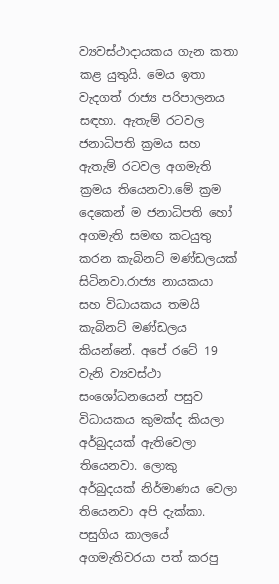ව්‍යවස්ථාදායකය ගැන කතා කළ යුතුයි. මෙය ඉතා වැදගත් රාජ්‍ය පරිපාලනය සඳහා. ඇතැම් රටවල ජනාධිපති ක්‍රමය සහ ඇතැම් රටවල අගමැති ක්‍රමය තියෙනවා.මේ ක්‍රම දෙකෙන් ම ජනාධිපති හෝ අගමැති සමඟ කටයුතු කරන කැබිනට් මණ්ඩලයක් සිටිනවා.රාජ්‍ය නායකයා සහ විධායකය තමයි කැබිනට් මණ්ඩලය කියන්නේ. අපේ රටේ 19 වැනි ව්‍යවස්ථා සංශෝධනයෙන් පසුව විධායකය කුමක්ද කියලා අර්බුදයක් ඇතිවෙලා තියෙනවා. ලොකු අර්බුදයක් නිර්මාණය වෙලා තියෙනවා අපි දැක්කා. පසුගිය කාලයේ අගමැතිවරයා පත් කරපු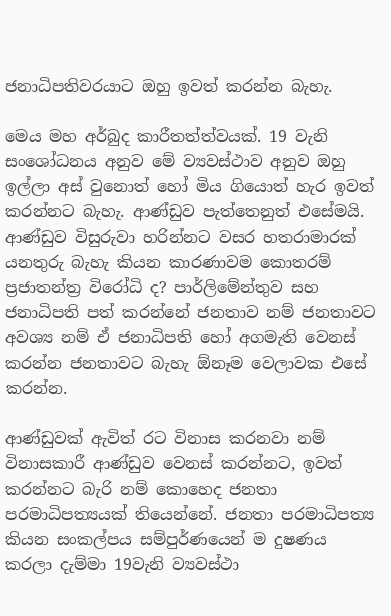ජනාධිපතිවරයාට ඔහු ඉවත් කරන්න බැහැ.

මෙය මහ අර්බුද කාරීතත්ත්වයක්. 19 වැනි සං‍ශෝධනය අනුව ‍මේ ව්‍යවස්ථාව අනුව ඔහු ඉල්ලා අස් වුනොත් හෝ මිය ගියොත් හැර ඉවත් කරන්නට බැහැ. ආණ්ඩුව පැත්තෙනුත් එසේමයි. ආණ්ඩුව විසුරුවා හරින්නට වසර හතරාමාරක් යනතුරු බැහැ කියන කාරණාවම කොතරම් ප්‍රජාතන්ත්‍ර විරෝධි ද? පාර්ලිමේන්තුව සහ ජනාධිපති පත් කරන්නේ ජනතාව නම් ජනතාවට අවශ්‍ය නම් ඒ ජනාධිපති හෝ අගමැති වෙනස් කරන්න ජනතාවට බැහැ ඕනෑම වෙලාවක එසේ කරන්න.

ආණ්ඩුවක් ඇවිත් රට විනාස කරනවා නම් විනාසකාරී ආණ්ඩුව වෙනස් කරන්නට, ඉවත් කරන්නට බැරි නම් කොහෙද ජනතා පරමාධිපත්‍යයක් තියෙන්නේ. ජනතා පරමාධිපත්‍ය කියන සංකල්පය සම්පුර්ණයෙන් ම දුෂණය කරලා දැම්මා 19වැනි ව්‍යවස්ථා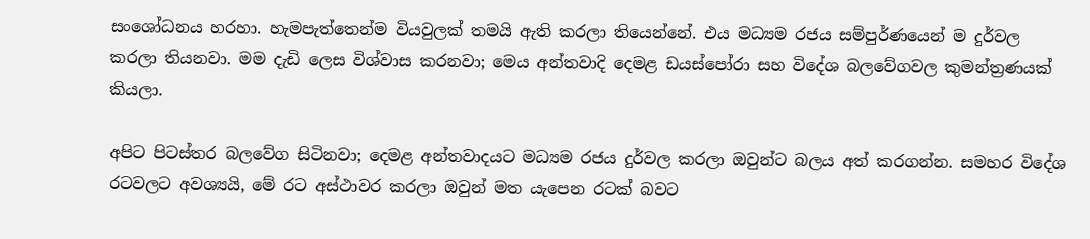සංශෝධනය හරහා. හැමපැත්තෙන්ම වියවුලක් තමයි ඇති කරලා තියෙන්නේ. එය මධ්‍යම රජය සම්පුර්ණයෙන් ම දුර්වල කරලා තියනවා. මම දැඩි ලෙස විශ්වාස කරනවා; මෙය අන්තවාදි දෙමළ ඩයස්පෝරා සහ විදේශ බලවේගවල කුමන්ත්‍රණයක් කියලා.

අපිට පිටස්තර බලවේග සිටිනවා; දෙමළ අන්තවාදයට මධ්‍යම රජය දුර්වල කරලා ඔවුන්ට බලය අත් කරගන්න. සමහර වි‍දේශ රටවලට අවශ්‍යයි, මේ රට අස්ථාවර කරලා ඔවුන් මත යැපෙන රටක් බවට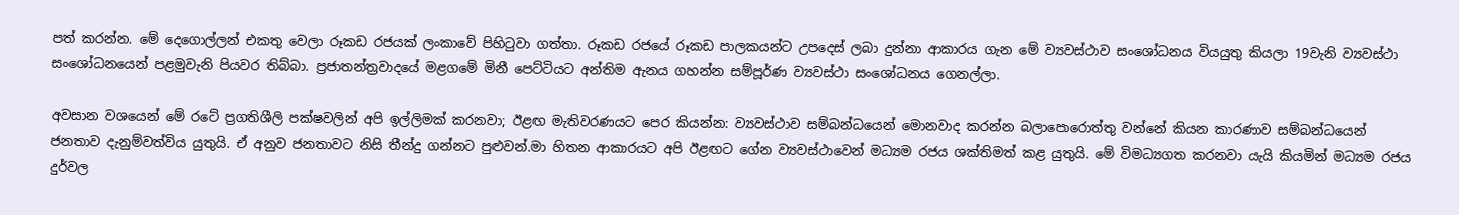පත් කරන්න. මේ දෙගොල්ලන් එකතු වෙලා රූකඩ රජයක් ලංකාවේ පිහිටුවා ගත්තා. රූකඩ රජයේ රූකඩ පාලකයන්ට උපදෙස් ලබා දුන්නා ආකාරය ගැන මේ ව්‍යවස්ථාව සංශෝධනය වියයුතු කියලා 19වැනි ව්‍යවස්ථා සංශෝධනයෙන් පළමුවැනි පියවර තිබ්බා. ප්‍රජාතන්ත්‍රවාදයේ මළගමේ මිනී පෙට්ටියට අන්තිම ඇනය ගහන්න සම්පූර්ණ ව්‍යවස්ථා සංශෝධනය ගෙනල්ලා.

අවසාන වශයෙන් මේ රටේ ප්‍රගතිශීලි පක්ෂවලින් අපි ඉල්ලිමක් කරනවා; ඊළඟ මැතිවරණයට පෙර කියන්න: ව්‍යවස්ථාව සම්බන්ධයෙන් මොනවාද කරන්න බලාපොරොත්තු වන්නේ කියන කාරණාව සම්බන්ධයෙන් ජනතාව දැනුම්වත්විය යුතුයි. ඒ අනුව ජනතාවට නිසි තීන්දු ගන්නට පුළුවන්.මා හිතන ආකාරයට අපි ඊළඟට ගේන ව්‍යවස්ථාවෙන් මධ්‍යම රජය ශක්තිමත් කළ යුතුයි. මේ විමධ්‍යගත කරනවා යැයි කියමින් මධ්‍යම රජය දුර්වල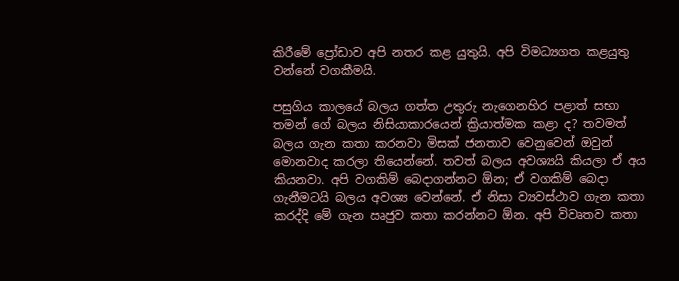කිරීමේ ප්‍රෝඩාව අපි නතර කළ යුතුයි. අපි විමධ්‍යගත කළයුතු වන්නේ වගකීමයි.

පසුගිය කාලයේ බලය ගත්ත උතුරු නැගෙනහිර පළාත් සභා තමන් ගේ බලය නිසියාකාරයෙන් ක්‍රියාත්මක කළා ද? තවමත් බලය ගැන කතා කරනවා මිසක් ජනතාව වෙනුවෙන් ඔවුන් මොනවාද කරලා තියෙන්නේ. තවත් බලය අවශ්‍යයි කියලා ඒ අය කියනවා. අපි වගකිම් බෙදාගන්නට ඕන; ඒ වගකිම් බෙදා ගැනීමටයි බලය අවශ්‍ය වෙන්නේ. ඒ නිසා ව්‍යවස්ථාව ගැන කතා කරද්දි මේ ගැන ඍජුව කතා කරන්නට ඕන. අපි විවෘතව කතා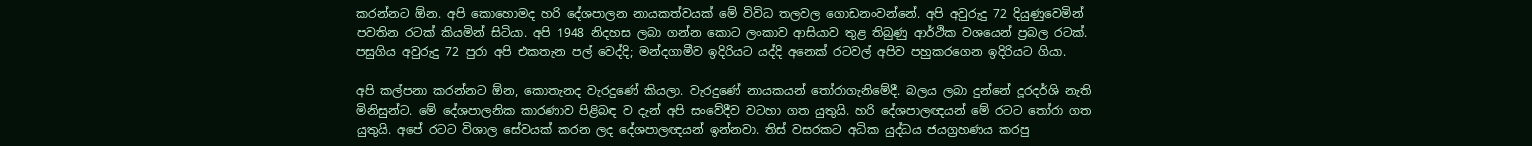කරන්නට ඕන. අපි කොහොමද හරි දේශපාලන නායකත්වයක් මේ විවිධ තල‍වල ගොඩනංවන්නේ. අපි අවුරුදු 72 දියුණුවෙමින් පවතින රටක් කියමින් සිටියා. අපි 1948 නිදහස ලබා ගන්න කොට ලංකාව ආසියාව තුළ තිබුණු ආර්ථික වශයෙන් ප්‍රබල රටක්. පසුගිය අවුරුදු 72 පුරා අපි එකතැන පල් වෙද්දි; මන්දගාමීව ඉදිරියට යද්දි අනෙක් රටවල් අපිව පහුකරගෙන ඉදිරියට ගියා.

අපි කල්පනා කරන්නට ඕන, කොතැනද වැරදු‍ණේ කියලා. වැරදුණේ නායකයන් තෝරාගැනිමේදී. බලය ලබා දුන්නේ දූරදර්ශි නැති මිනිසුන්ට. මේ දේශපාලනික කාරණාව පිළිබඳ ව දැන් අපි සංවේදීව වටහා ගත යුතුයි. හරි දේශපාලඥයන් මේ රටට තෝරා ගත යුතුයි. අපේ රටට විශාල සේවයක් කරන ලද දේශපාලඥයන් ඉන්නවා. තිස් වසරකට අධික යුද්ධය ජයග්‍රහණය කරපු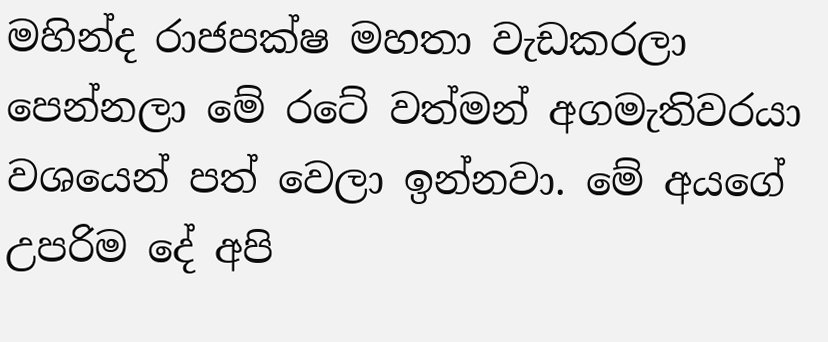මහින්ද රාජපක්ෂ මහතා වැඩකරලා පෙන්නලා මේ රටේ වත්මන් අගමැතිවරයා වශයෙන් පත් වෙලා ඉන්නවා. මේ අයගේ උපරිම දේ අපි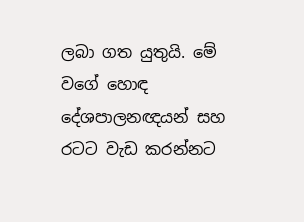ලබා ගත යුතුයි. මේ වගේ හොඳ දේශපාලනඥයන් සහ රටට වැඩ කරන්නට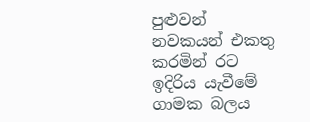පුළුවන් නවකයන් එකතු කරමින් රට ඉදිරිය යැවීමේ ගාමක බලය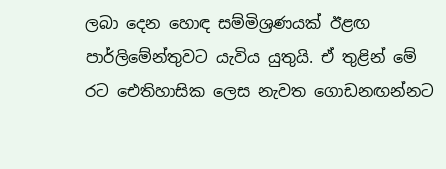ලබා දෙන හොඳ සම්මිශ්‍රණයක් ඊළඟ පාර්ලිමේන්තුවට යැවිය යුතුයි. ඒ තුළින් මේ රට ඓතිහාසික ලෙස නැවත ගොඩනඟන්නට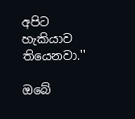අපිට හැකියාව තියෙනවා.''

ඔබේ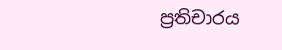ප්‍රතිචාරය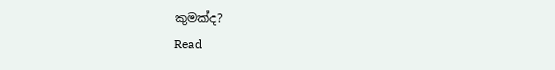කුමක්ද?
Read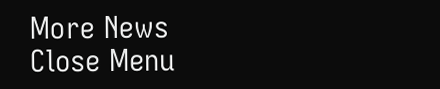More News
Close Menu